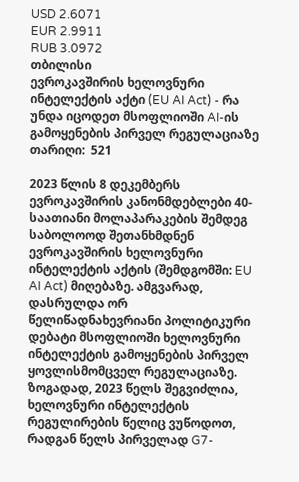USD 2.6071
EUR 2.9911
RUB 3.0972
თბილისი
ევროკავშირის ხელოვნური ინტელექტის აქტი (EU AI Act) - რა უნდა იცოდეთ მსოფლიოში AI-ის გამოყენების პირველ რეგულაციაზე
თარიღი:  521

2023 წლის 8 დეკემბერს ევროკავშირის კანონმდებლები 40-საათიანი მოლაპარაკების შემდეგ საბოლოოდ შეთანხმდნენ ევროკავშირის ხელოვნური ინტელექტის აქტის (შემდგომში: EU AI Act) მიღებაზე. ამგვარად, დასრულდა ორ წელიწადნახევრიანი პოლიტიკური დებატი მსოფლიოში ხელოვნური ინტელექტის გამოყენების პირველ ყოვლისმომცველ რეგულაციაზე. ზოგადად, 2023 წელს შეგვიძლია, ხელოვნური ინტელექტის რეგულირების წელიც ვუწოდოთ, რადგან წელს პირველად G7-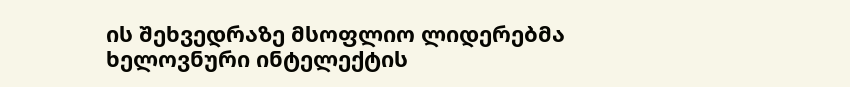ის შეხვედრაზე მსოფლიო ლიდერებმა ხელოვნური ინტელექტის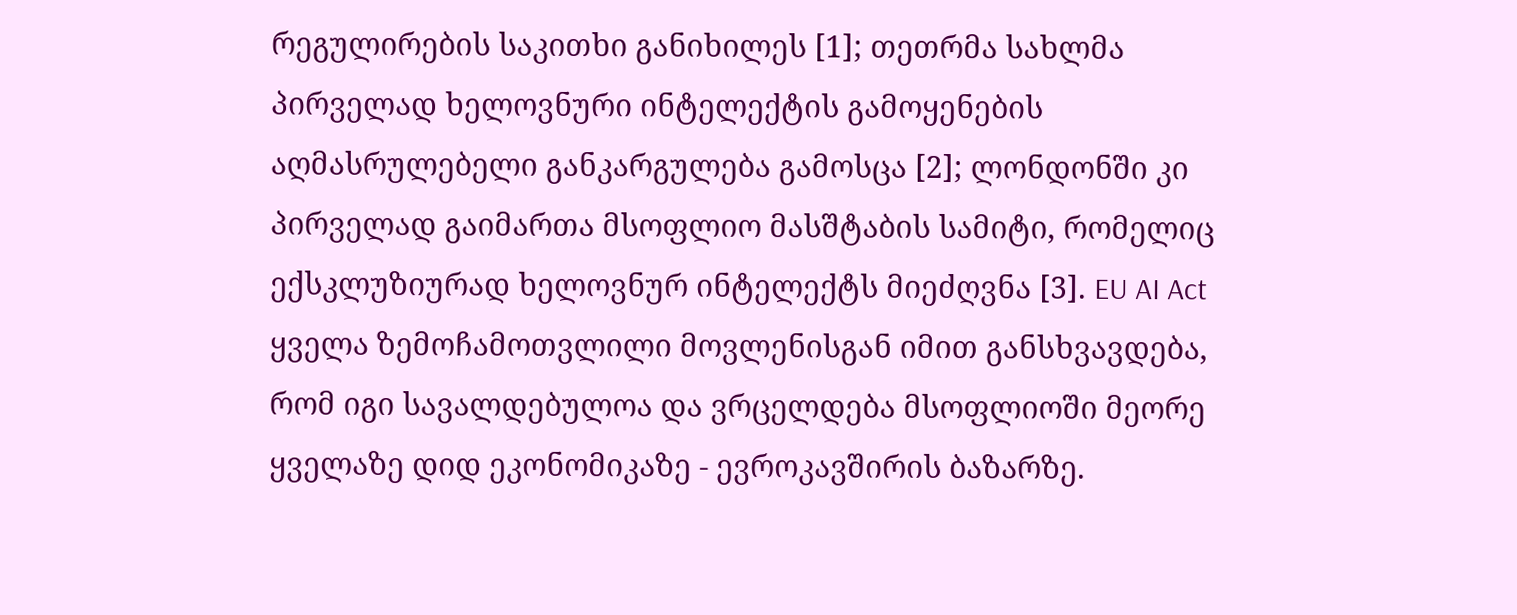რეგულირების საკითხი განიხილეს [1]; თეთრმა სახლმა პირველად ხელოვნური ინტელექტის გამოყენების აღმასრულებელი განკარგულება გამოსცა [2]; ლონდონში კი პირველად გაიმართა მსოფლიო მასშტაბის სამიტი, რომელიც ექსკლუზიურად ხელოვნურ ინტელექტს მიეძღვნა [3]. EU AI Act ყველა ზემოჩამოთვლილი მოვლენისგან იმით განსხვავდება, რომ იგი სავალდებულოა და ვრცელდება მსოფლიოში მეორე ყველაზე დიდ ეკონომიკაზე - ევროკავშირის ბაზარზე.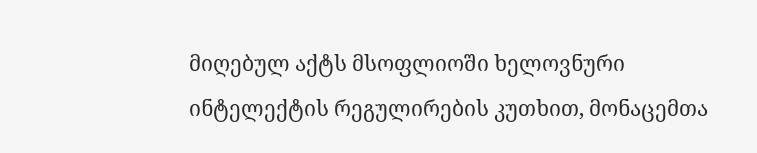მიღებულ აქტს მსოფლიოში ხელოვნური ინტელექტის რეგულირების კუთხით, მონაცემთა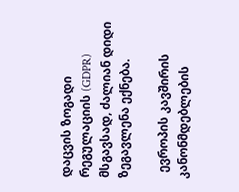დაცვის ზოგადი რეგულაციის (GDPR) მსგავსად, ძალიან დიდი ზეგავლენა ექნება.

  ევროპის კავშირის კანონმდებლების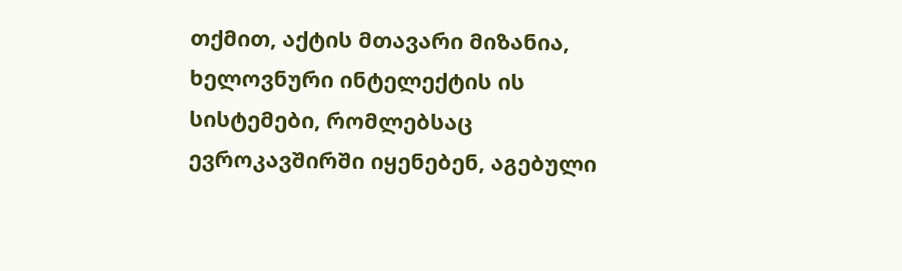თქმით, აქტის მთავარი მიზანია, ხელოვნური ინტელექტის ის სისტემები, რომლებსაც ევროკავშირში იყენებენ, აგებული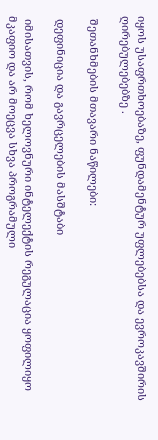იყოს უსაფრთხოებაზე, ფუნდამენტურ უფლებებსა და ევროკავშირის ღირებულებებზე .

 შეთანხმების მთავარი ნაწილები:

 დეფინიცია და გავრცელების მასშტაბი

 იმისათვის, რომ ხელოვნური ინტელექტის რეგულაცია ყოფილიყო მკაფიო და არ მოეცვა სხვა პროგრამული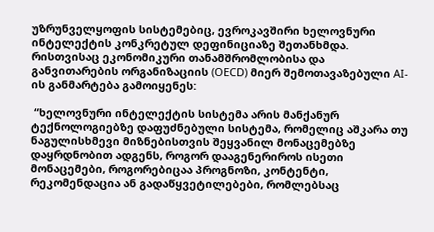უზრუნველყოფის სისტემებიც, ევროკავშირი ხელოვნური ინტელექტის კონკრეტულ დეფინიციაზე შეთანხმდა. რისთვისაც ეკონომიკური თანამშრომლობისა და განვითარების ორგანიზაციის (OECD) მიერ შემოთავაზებული AI-ის განმარტება გამოიყენეს:

 “ხელოვნური ინტელექტის სისტემა არის მანქანურ ტექნოლოგიებზე დაფუძნებული სისტემა, რომელიც აშკარა თუ ნაგულისხმევი მიზნებისთვის შეყვანილ მონაცემებზე დაყრდნობით ადგენს, როგორ დააგენერიროს ისეთი მონაცემები, როგორებიცაა პროგნოზი, კონტენტი, რეკომენდაცია ან გადაწყვეტილებები, რომლებსაც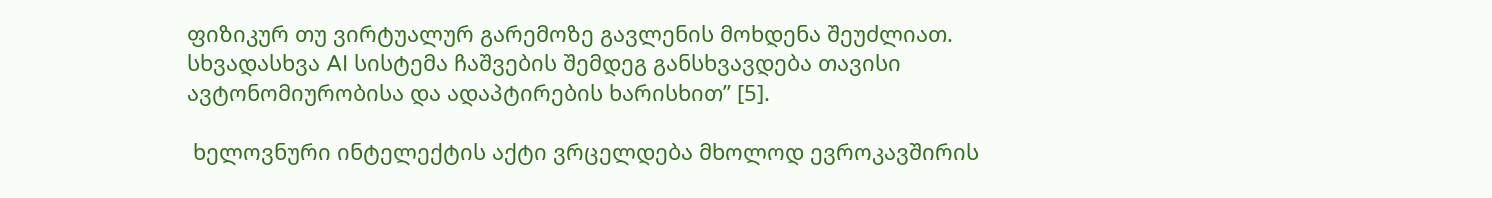ფიზიკურ თუ ვირტუალურ გარემოზე გავლენის მოხდენა შეუძლიათ. სხვადასხვა AI სისტემა ჩაშვების შემდეგ განსხვავდება თავისი ავტონომიურობისა და ადაპტირების ხარისხით” [5].

 ხელოვნური ინტელექტის აქტი ვრცელდება მხოლოდ ევროკავშირის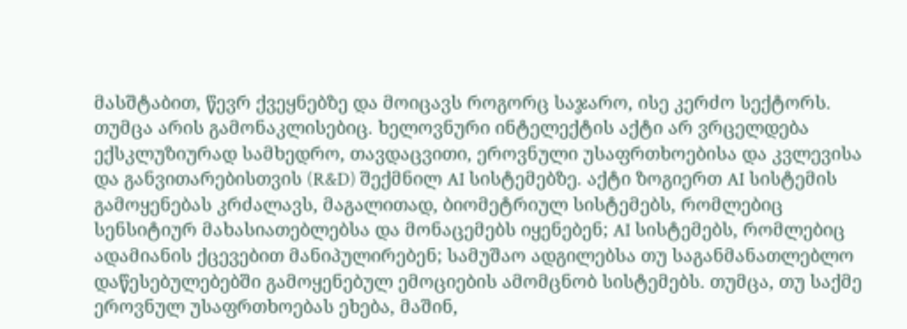მასშტაბით, წევრ ქვეყნებზე და მოიცავს როგორც საჯარო, ისე კერძო სექტორს. თუმცა არის გამონაკლისებიც. ხელოვნური ინტელექტის აქტი არ ვრცელდება ექსკლუზიურად სამხედრო, თავდაცვითი, ეროვნული უსაფრთხოებისა და კვლევისა და განვითარებისთვის (R&D) შექმნილ AI სისტემებზე. აქტი ზოგიერთ AI სისტემის გამოყენებას კრძალავს, მაგალითად, ბიომეტრიულ სისტემებს, რომლებიც სენსიტიურ მახასიათებლებსა და მონაცემებს იყენებენ; AI სისტემებს, რომლებიც ადამიანის ქცევებით მანიპულირებენ; სამუშაო ადგილებსა თუ საგანმანათლებლო დაწესებულებებში გამოყენებულ ემოციების ამომცნობ სისტემებს. თუმცა, თუ საქმე ეროვნულ უსაფრთხოებას ეხება, მაშინ,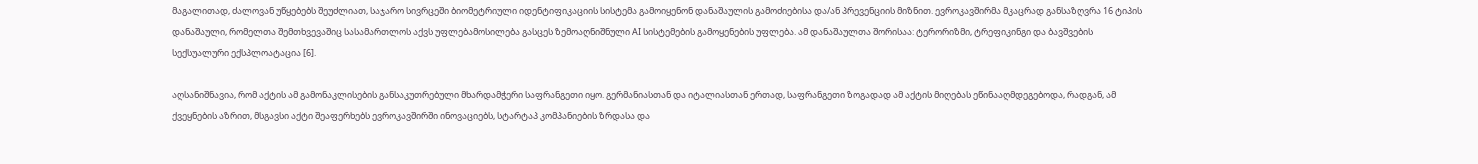მაგალითად, ძალოვან უწყებებს შეუძლიათ, საჯარო სივრცეში ბიომეტრიული იდენტიფიკაციის სისტემა გამოიყენონ დანაშაულის გამოძიებისა და/ან პრევენციის მიზნით. ევროკავშირმა მკაცრად განსაზღვრა 16 ტიპის დანაშაული, რომელთა შემთხვევაშიც სასამართლოს აქვს უფლებამოსილება გასცეს ზემოაღნიშნული AI სისტემების გამოყენების უფლება. ამ დანაშაულთა შორისაა: ტერორიზმი, ტრეფიკინგი და ბავშვების სექსუალური ექსპლოატაცია [6].

აღსანიშნავია, რომ აქტის ამ გამონაკლისების განსაკუთრებული მხარდამჭერი საფრანგეთი იყო. გერმანიასთან და იტალიასთან ერთად, საფრანგეთი ზოგადად ამ აქტის მიღებას ეწინააღმდეგებოდა, რადგან, ამ ქვეყნების აზრით, მსგავსი აქტი შეაფერხებს ევროკავშირში ინოვაციებს, სტარტაპ კომპანიების ზრდასა და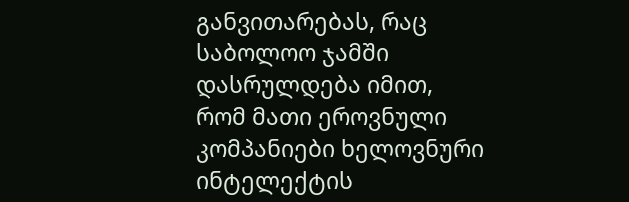განვითარებას, რაც საბოლოო ჯამში დასრულდება იმით, რომ მათი ეროვნული კომპანიები ხელოვნური ინტელექტის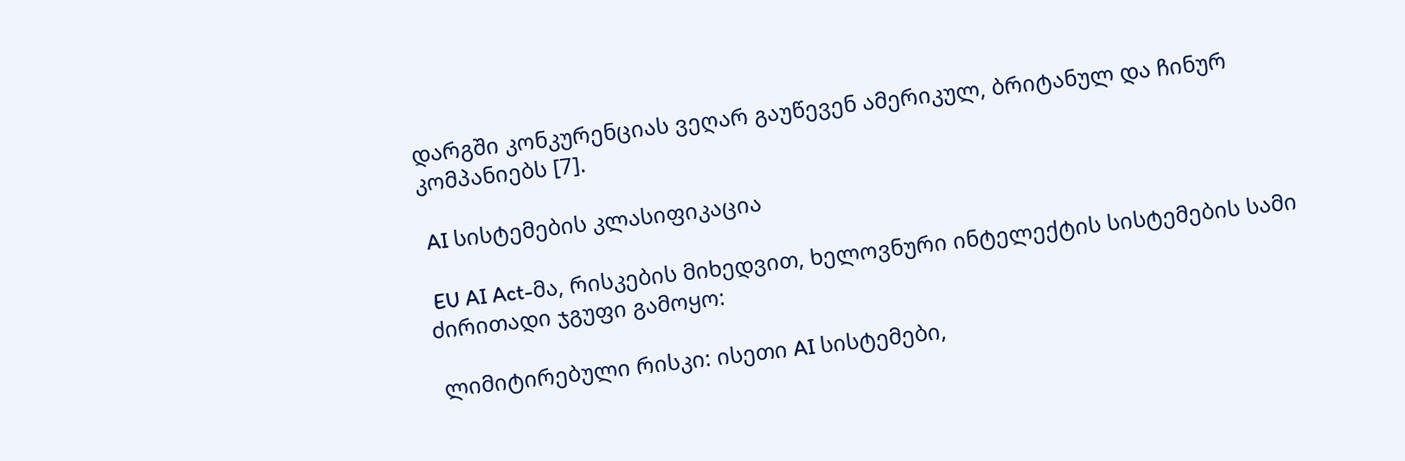დარგში კონკურენციას ვეღარ გაუწევენ ამერიკულ, ბრიტანულ და ჩინურ კომპანიებს [7].

 AI სისტემების კლასიფიკაცია

 EU AI Act-მა, რისკების მიხედვით, ხელოვნური ინტელექტის სისტემების სამი ძირითადი ჯგუფი გამოყო:

 ლიმიტირებული რისკი: ისეთი AI სისტემები,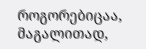როგორებიცაა, მაგალითად,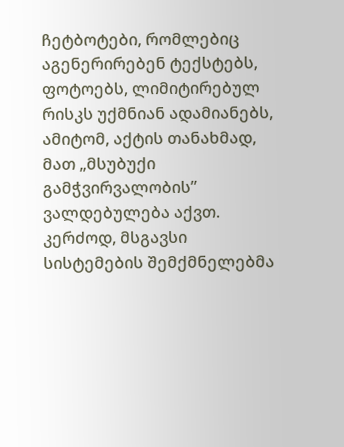ჩეტბოტები, რომლებიც აგენერირებენ ტექსტებს, ფოტოებს, ლიმიტირებულ რისკს უქმნიან ადამიანებს, ამიტომ, აქტის თანახმად, მათ „მსუბუქი გამჭვირვალობის” ვალდებულება აქვთ. კერძოდ, მსგავსი სისტემების შემქმნელებმა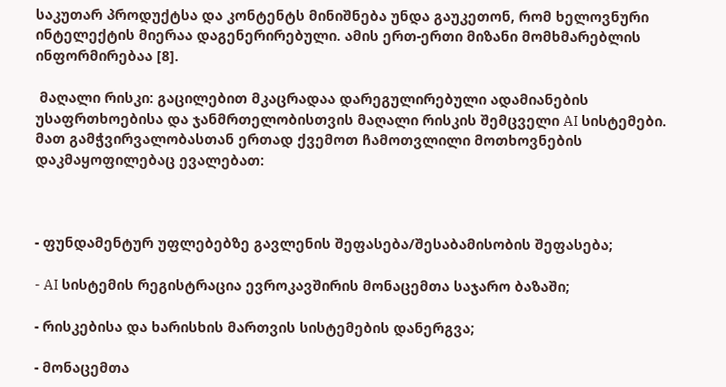საკუთარ პროდუქტსა და კონტენტს მინიშნება უნდა გაუკეთონ, რომ ხელოვნური ინტელექტის მიერაა დაგენერირებული. ამის ერთ-ერთი მიზანი მომხმარებლის ინფორმირებაა [8].

 მაღალი რისკი: გაცილებით მკაცრადაა დარეგულირებული ადამიანების უსაფრთხოებისა და ჯანმრთელობისთვის მაღალი რისკის შემცველი AI სისტემები. მათ გამჭვირვალობასთან ერთად ქვემოთ ჩამოთვლილი მოთხოვნების დაკმაყოფილებაც ევალებათ:



- ფუნდამენტურ უფლებებზე გავლენის შეფასება/შესაბამისობის შეფასება;

- AI სისტემის რეგისტრაცია ევროკავშირის მონაცემთა საჯარო ბაზაში;

- რისკებისა და ხარისხის მართვის სისტემების დანერგვა;

- მონაცემთა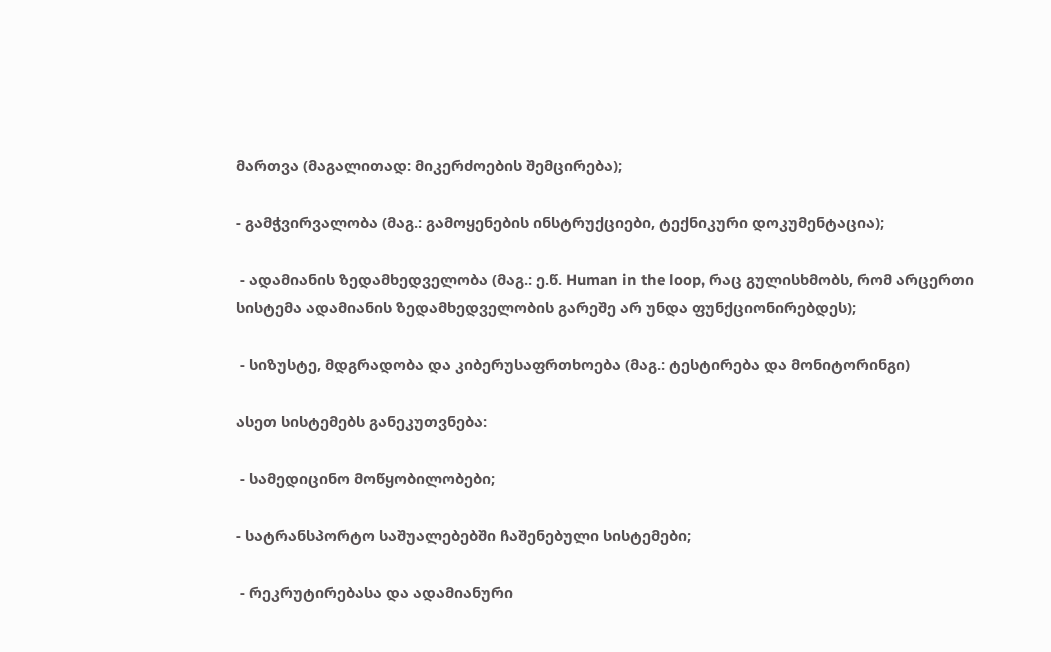მართვა (მაგალითად: მიკერძოების შემცირება);

- გამჭვირვალობა (მაგ.: გამოყენების ინსტრუქციები, ტექნიკური დოკუმენტაცია);

 - ადამიანის ზედამხედველობა (მაგ.: ე.წ. Human in the loop, რაც გულისხმობს, რომ არცერთი სისტემა ადამიანის ზედამხედველობის გარეშე არ უნდა ფუნქციონირებდეს);

 - სიზუსტე, მდგრადობა და კიბერუსაფრთხოება (მაგ.: ტესტირება და მონიტორინგი)

ასეთ სისტემებს განეკუთვნება:

 - სამედიცინო მოწყობილობები;

- სატრანსპორტო საშუალებებში ჩაშენებული სისტემები;

 - რეკრუტირებასა და ადამიანური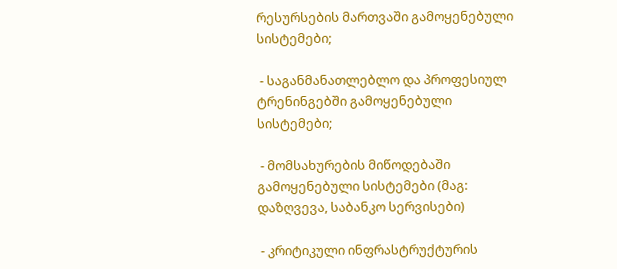რესურსების მართვაში გამოყენებული  სისტემები;

 - საგანმანათლებლო და პროფესიულ ტრენინგებში გამოყენებული სისტემები;

 - მომსახურების მიწოდებაში გამოყენებული სისტემები (მაგ: დაზღვევა, საბანკო სერვისები)

 - კრიტიკული ინფრასტრუქტურის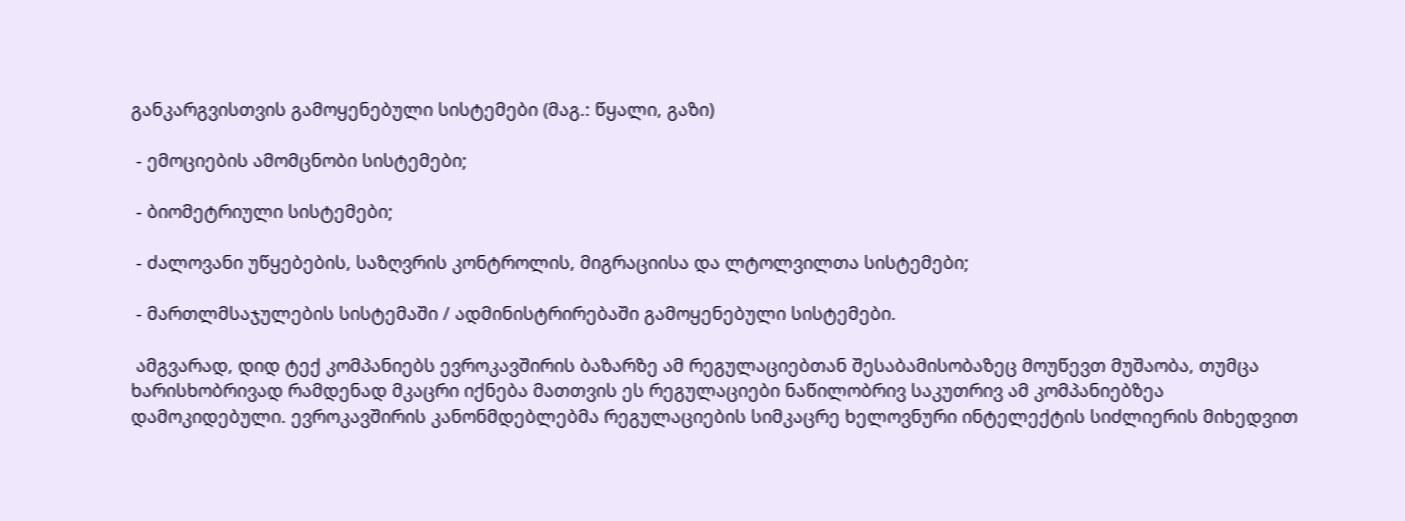განკარგვისთვის გამოყენებული სისტემები (მაგ.: წყალი, გაზი)

 - ემოციების ამომცნობი სისტემები;

 - ბიომეტრიული სისტემები;

 - ძალოვანი უწყებების, საზღვრის კონტროლის, მიგრაციისა და ლტოლვილთა სისტემები;

 - მართლმსაჯულების სისტემაში / ადმინისტრირებაში გამოყენებული სისტემები.

 ამგვარად, დიდ ტექ კომპანიებს ევროკავშირის ბაზარზე ამ რეგულაციებთან შესაბამისობაზეც მოუწევთ მუშაობა, თუმცა ხარისხობრივად რამდენად მკაცრი იქნება მათთვის ეს რეგულაციები ნაწილობრივ საკუთრივ ამ კომპანიებზეა დამოკიდებული. ევროკავშირის კანონმდებლებმა რეგულაციების სიმკაცრე ხელოვნური ინტელექტის სიძლიერის მიხედვით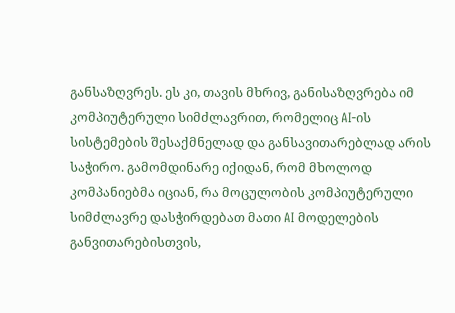განსაზღვრეს. ეს კი, თავის მხრივ, განისაზღვრება იმ კომპიუტერული სიმძლავრით, რომელიც AI-ის სისტემების შესაქმნელად და განსავითარებლად არის საჭირო. გამომდინარე იქიდან, რომ მხოლოდ კომპანიებმა იციან, რა მოცულობის კომპიუტერული სიმძლავრე დასჭირდებათ მათი AI მოდელების განვითარებისთვის,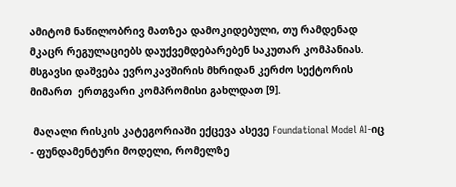ამიტომ ნაწილობრივ მათზეა დამოკიდებული, თუ რამდენად მკაცრ რეგულაციებს დაუქვემდებარებენ საკუთარ კომპანიას. მსგავსი დაშვება ევროკავშირის მხრიდან კერძო სექტორის მიმართ  ერთგვარი კომპრომისი გახლდათ [9].

 მაღალი რისკის კატეგორიაში ექცევა ასევე Foundational Model AI-იც - ფუნდამენტური მოდელი, რომელზე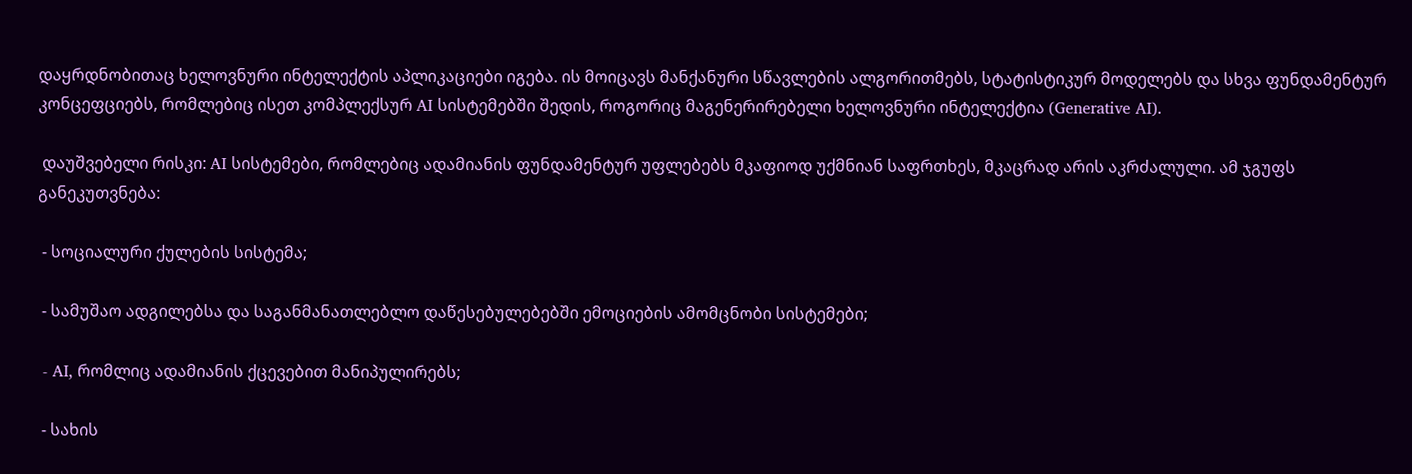დაყრდნობითაც ხელოვნური ინტელექტის აპლიკაციები იგება. ის მოიცავს მანქანური სწავლების ალგორითმებს, სტატისტიკურ მოდელებს და სხვა ფუნდამენტურ კონცეფციებს, რომლებიც ისეთ კომპლექსურ AI სისტემებში შედის, როგორიც მაგენერირებელი ხელოვნური ინტელექტია (Generative AI).

 დაუშვებელი რისკი: AI სისტემები, რომლებიც ადამიანის ფუნდამენტურ უფლებებს მკაფიოდ უქმნიან საფრთხეს, მკაცრად არის აკრძალული. ამ ჯგუფს განეკუთვნება:

 - სოციალური ქულების სისტემა;

 - სამუშაო ადგილებსა და საგანმანათლებლო დაწესებულებებში ემოციების ამომცნობი სისტემები;

 - AI, რომლიც ადამიანის ქცევებით მანიპულირებს;

 - სახის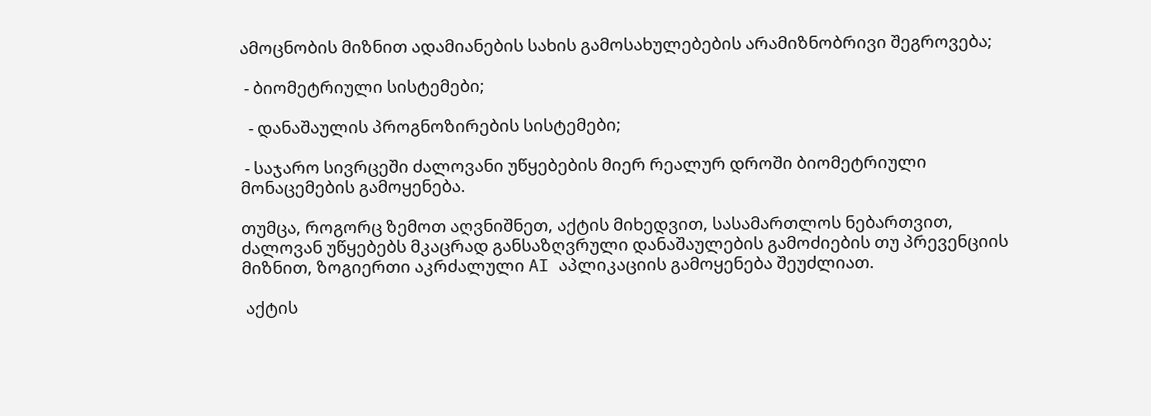ამოცნობის მიზნით ადამიანების სახის გამოსახულებების არამიზნობრივი შეგროვება;

 - ბიომეტრიული სისტემები;

  - დანაშაულის პროგნოზირების სისტემები;

 - საჯარო სივრცეში ძალოვანი უწყებების მიერ რეალურ დროში ბიომეტრიული მონაცემების გამოყენება.

თუმცა, როგორც ზემოთ აღვნიშნეთ, აქტის მიხედვით, სასამართლოს ნებართვით, ძალოვან უწყებებს მკაცრად განსაზღვრული დანაშაულების გამოძიების თუ პრევენციის მიზნით, ზოგიერთი აკრძალული AI აპლიკაციის გამოყენება შეუძლიათ.

 აქტის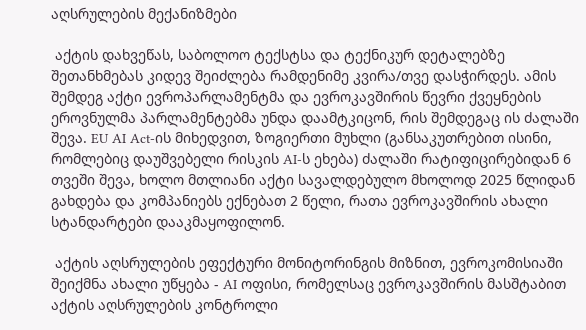აღსრულების მექანიზმები

 აქტის დახვეწას, საბოლოო ტექსტსა და ტექნიკურ დეტალებზე შეთანხმებას კიდევ შეიძლება რამდენიმე კვირა/თვე დასჭირდეს. ამის შემდეგ აქტი ევროპარლამენტმა და ევროკავშირის წევრი ქვეყნების ეროვნულმა პარლამენტებმა უნდა დაამტკიცონ, რის შემდეგაც ის ძალაში შევა. EU AI Act-ის მიხედვით, ზოგიერთი მუხლი (განსაკუთრებით ისინი, რომლებიც დაუშვებელი რისკის AI-ს ეხება) ძალაში რატიფიცირებიდან 6 თვეში შევა, ხოლო მთლიანი აქტი სავალდებულო მხოლოდ 2025 წლიდან გახდება და კომპანიებს ექნებათ 2 წელი, რათა ევროკავშირის ახალი სტანდარტები დააკმაყოფილონ.

 აქტის აღსრულების ეფექტური მონიტორინგის მიზნით, ევროკომისიაში შეიქმნა ახალი უწყება - AI ოფისი, რომელსაც ევროკავშირის მასშტაბით აქტის აღსრულების კონტროლი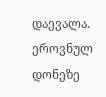დაევალა. ეროვნულ დონეზე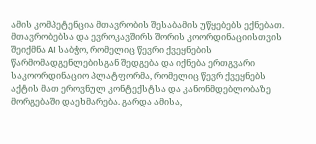ამის კომპეტენცია მთავრობის შესაბამის უწყებებს ექნებათ. მთავრობებსა და ევროკავშირს შორის კოორდინაციისთვის შეიქმნა AI საბჭო, რომელიც წევრი ქვეყნების წარმომადგენლებისგან შედგება და იქნება ერთგვარი საკოორდინაციო პლატფორმა, რომელიც წევრ ქვეყნებს აქტის მათ ეროვნულ კონტექსტსა და კანონმდებლობაზე მორგებაში დაეხმარება. გარდა ამისა,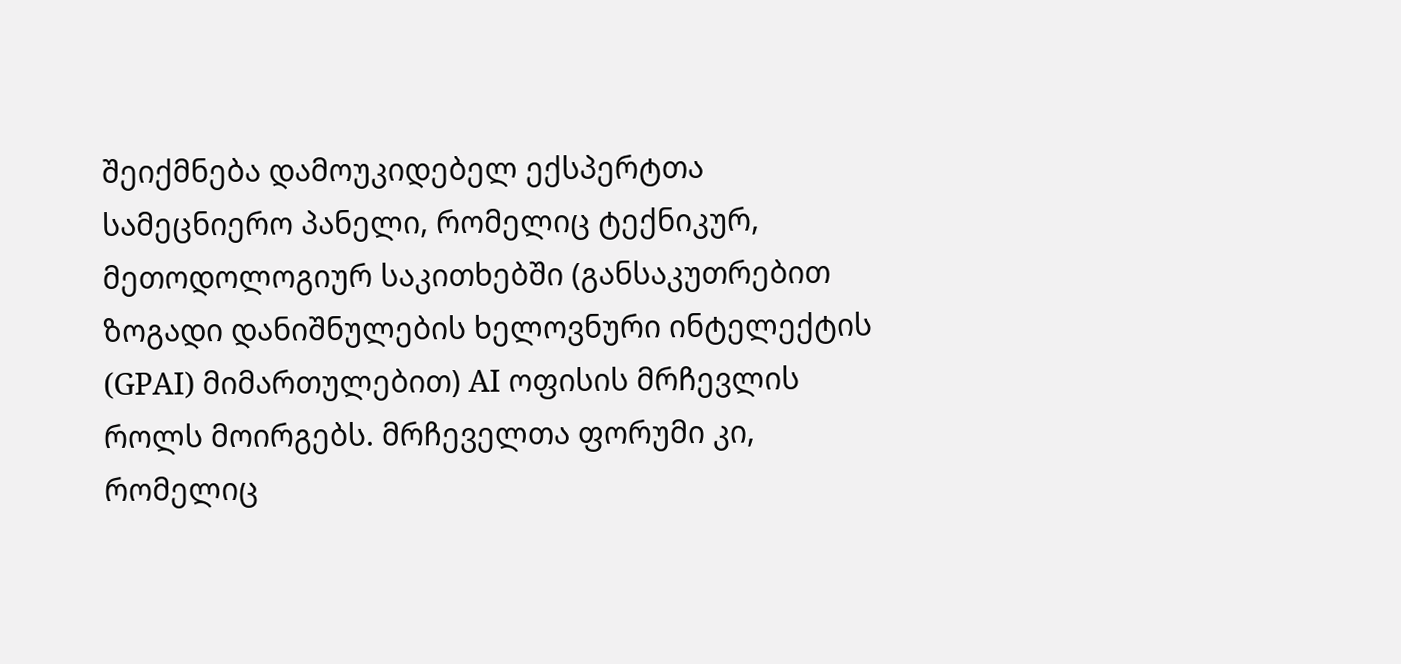შეიქმნება დამოუკიდებელ ექსპერტთა სამეცნიერო პანელი, რომელიც ტექნიკურ, მეთოდოლოგიურ საკითხებში (განსაკუთრებით ზოგადი დანიშნულების ხელოვნური ინტელექტის (GPAI) მიმართულებით) AI ოფისის მრჩევლის როლს მოირგებს. მრჩეველთა ფორუმი კი, რომელიც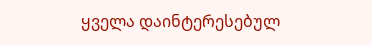ყველა დაინტერესებულ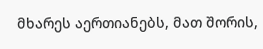მხარეს აერთიანებს, მათ შორის,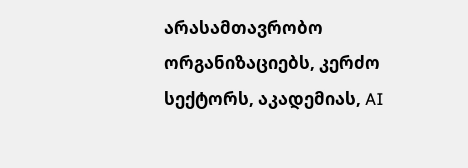არასამთავრობო ორგანიზაციებს, კერძო სექტორს, აკადემიას, AI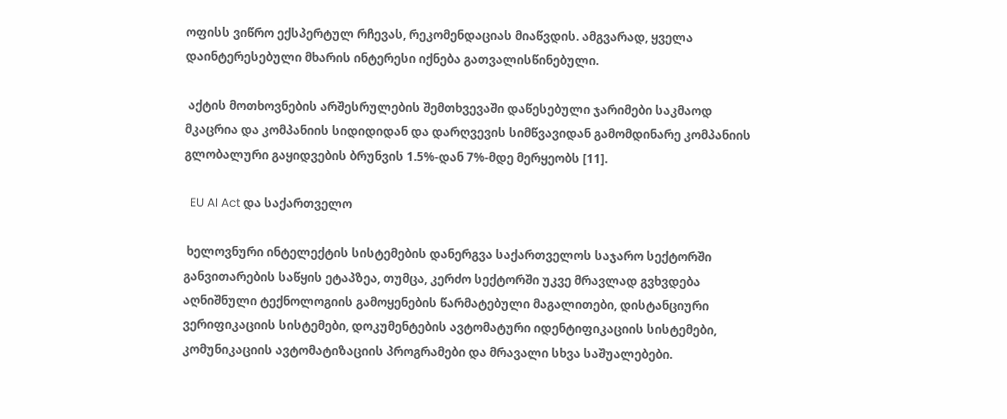ოფისს ვიწრო ექსპერტულ რჩევას, რეკომენდაციას მიაწვდის. ამგვარად, ყველა დაინტერესებული მხარის ინტერესი იქნება გათვალისწინებული.

 აქტის მოთხოვნების არშესრულების შემთხვევაში დაწესებული ჯარიმები საკმაოდ მკაცრია და კომპანიის სიდიდიდან და დარღვევის სიმწვავიდან გამომდინარე კომპანიის გლობალური გაყიდვების ბრუნვის 1.5%-დან 7%-მდე მერყეობს [11].

  EU AI Act და საქართველო

 ხელოვნური ინტელექტის სისტემების დანერგვა საქართველოს საჯარო სექტორში განვითარების საწყის ეტაპზეა, თუმცა, კერძო სექტორში უკვე მრავლად გვხვდება აღნიშნული ტექნოლოგიის გამოყენების წარმატებული მაგალითები, დისტანციური ვერიფიკაციის სისტემები, დოკუმენტების ავტომატური იდენტიფიკაციის სისტემები, კომუნიკაციის ავტომატიზაციის პროგრამები და მრავალი სხვა საშუალებები.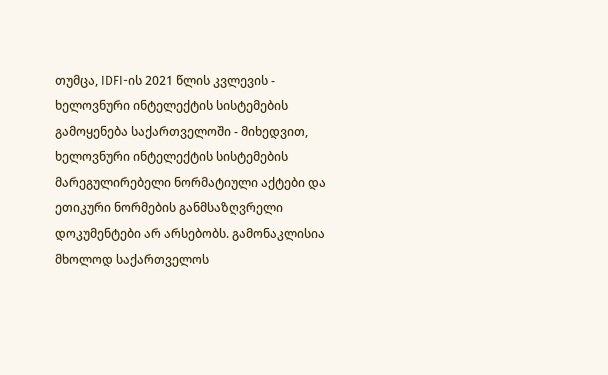თუმცა, IDFI-ის 2021 წლის კვლევის - ხელოვნური ინტელექტის სისტემების გამოყენება საქართველოში - მიხედვით, ხელოვნური ინტელექტის სისტემების მარეგულირებელი ნორმატიული აქტები და ეთიკური ნორმების განმსაზღვრელი დოკუმენტები არ არსებობს. გამონაკლისია მხოლოდ საქართველოს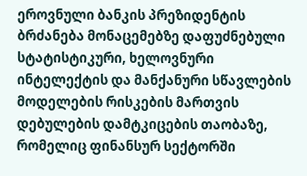ეროვნული ბანკის პრეზიდენტის ბრძანება მონაცემებზე დაფუძნებული სტატისტიკური, ხელოვნური ინტელექტის და მანქანური სწავლების მოდელების რისკების მართვის დებულების დამტკიცების თაობაზე, რომელიც ფინანსურ სექტორში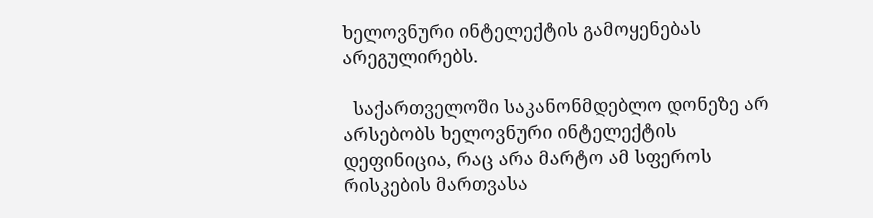ხელოვნური ინტელექტის გამოყენებას არეგულირებს.

  საქართველოში საკანონმდებლო დონეზე არ არსებობს ხელოვნური ინტელექტის დეფინიცია, რაც არა მარტო ამ სფეროს რისკების მართვასა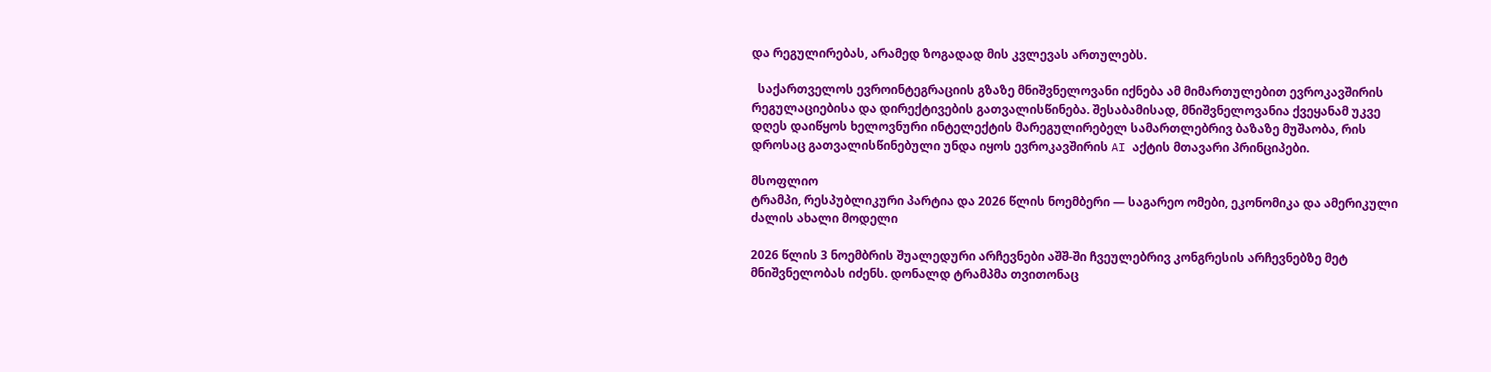და რეგულირებას, არამედ ზოგადად მის კვლევას ართულებს.

  საქართველოს ევროინტეგრაციის გზაზე მნიშვნელოვანი იქნება ამ მიმართულებით ევროკავშირის რეგულაციებისა და დირექტივების გათვალისწინება. შესაბამისად, მნიშვნელოვანია ქვეყანამ უკვე დღეს დაიწყოს ხელოვნური ინტელექტის მარეგულირებელ სამართლებრივ ბაზაზე მუშაობა, რის დროსაც გათვალისწინებული უნდა იყოს ევროკავშირის AI აქტის მთავარი პრინციპები.

მსოფლიო
ტრამპი, რესპუბლიკური პარტია და 2026 წლის ნოემბერი — საგარეო ომები, ეკონომიკა და ამერიკული ძალის ახალი მოდელი

2026 წლის 3 ნოემბრის შუალედური არჩევნები აშშ-ში ჩვეულებრივ კონგრესის არჩევნებზე მეტ მნიშვნელობას იძენს. დონალდ ტრამპმა თვითონაც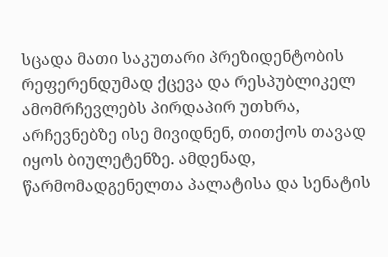სცადა მათი საკუთარი პრეზიდენტობის რეფერენდუმად ქცევა და რესპუბლიკელ ამომრჩევლებს პირდაპირ უთხრა, არჩევნებზე ისე მივიდნენ, თითქოს თავად იყოს ბიულეტენზე. ამდენად, წარმომადგენელთა პალატისა და სენატის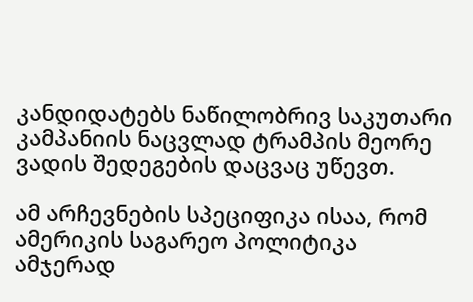კანდიდატებს ნაწილობრივ საკუთარი კამპანიის ნაცვლად ტრამპის მეორე ვადის შედეგების დაცვაც უწევთ.

ამ არჩევნების სპეციფიკა ისაა, რომ ამერიკის საგარეო პოლიტიკა ამჯერად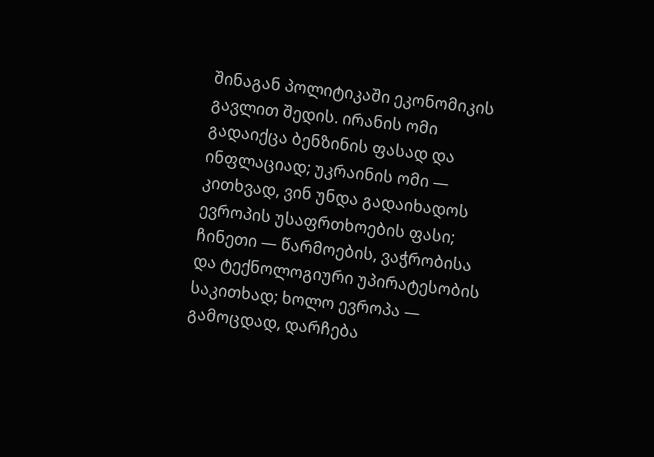შინაგან პოლიტიკაში ეკონომიკის გავლით შედის. ირანის ომი გადაიქცა ბენზინის ფასად და ინფლაციად; უკრაინის ომი — კითხვად, ვინ უნდა გადაიხადოს ევროპის უსაფრთხოების ფასი; ჩინეთი — წარმოების, ვაჭრობისა და ტექნოლოგიური უპირატესობის საკითხად; ხოლო ევროპა — გამოცდად, დარჩება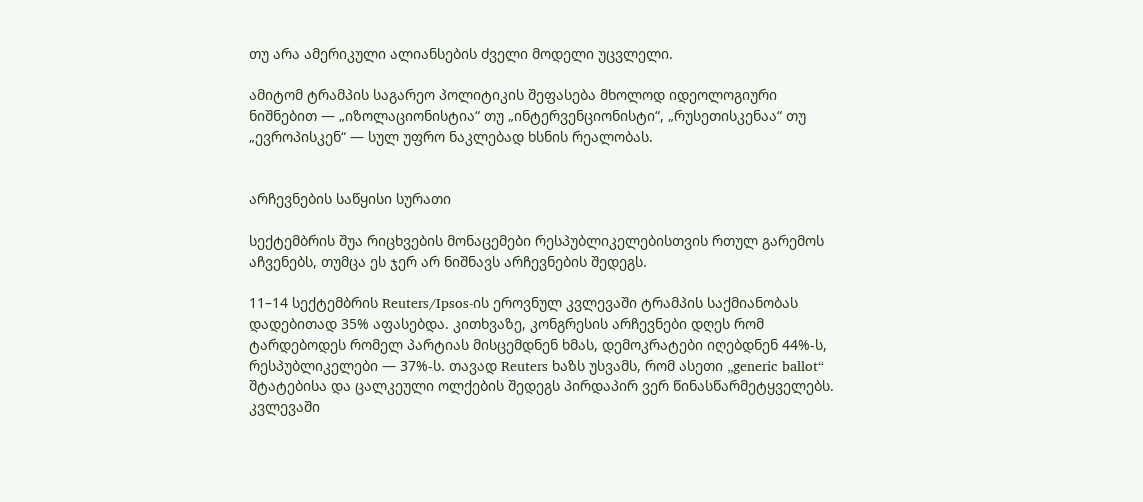თუ არა ამერიკული ალიანსების ძველი მოდელი უცვლელი.

ამიტომ ტრამპის საგარეო პოლიტიკის შეფასება მხოლოდ იდეოლოგიური ნიშნებით — „იზოლაციონისტია“ თუ „ინტერვენციონისტი“, „რუსეთისკენაა“ თუ „ევროპისკენ“ — სულ უფრო ნაკლებად ხსნის რეალობას.


არჩევნების საწყისი სურათი

სექტემბრის შუა რიცხვების მონაცემები რესპუბლიკელებისთვის რთულ გარემოს აჩვენებს, თუმცა ეს ჯერ არ ნიშნავს არჩევნების შედეგს.

11–14 სექტემბრის Reuters/Ipsos-ის ეროვნულ კვლევაში ტრამპის საქმიანობას დადებითად 35% აფასებდა. კითხვაზე, კონგრესის არჩევნები დღეს რომ ტარდებოდეს რომელ პარტიას მისცემდნენ ხმას, დემოკრატები იღებდნენ 44%-ს, რესპუბლიკელები — 37%-ს. თავად Reuters ხაზს უსვამს, რომ ასეთი „generic ballot“ შტატებისა და ცალკეული ოლქების შედეგს პირდაპირ ვერ წინასწარმეტყველებს. კვლევაში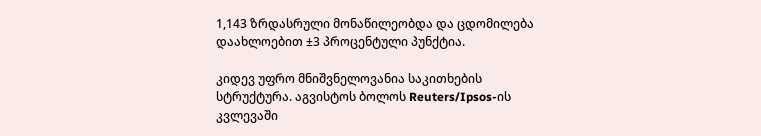1,143 ზრდასრული მონაწილეობდა და ცდომილება დაახლოებით ±3 პროცენტული პუნქტია.

კიდევ უფრო მნიშვნელოვანია საკითხების სტრუქტურა. აგვისტოს ბოლოს Reuters/Ipsos-ის კვლევაში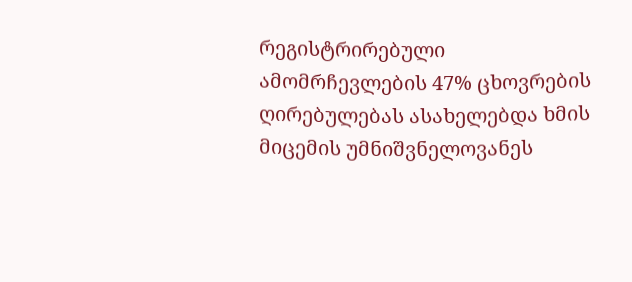რეგისტრირებული ამომრჩევლების 47% ცხოვრების ღირებულებას ასახელებდა ხმის მიცემის უმნიშვნელოვანეს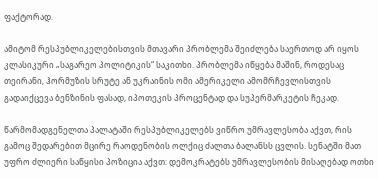ფაქტორად.

ამიტომ რესპუბლიკელებისთვის მთავარი პრობლემა შეიძლება საერთოდ არ იყოს კლასიკური „საგარეო პოლიტიკის“ საკითხი. პრობლემა იწყება მაშინ, როდესაც თეირანი, ჰორმუზის სრუტე ან უკრაინის ომი ამერიკელი ამომრჩევლისთვის გადაიქცევა ბენზინის ფასად, იპოთეკის პროცენტად და სუპერმარკეტის ჩეკად.

წარმომადგენელთა პალატაში რესპუბლიკელებს ვიწრო უმრავლესობა აქვთ, რის გამოც შედარებით მცირე რაოდენობის ოლქიც ძალთა ბალანსს ცვლის. სენატში მათ უფრო ძლიერი საწყისი პოზიცია აქვთ: დემოკრატებს უმრავლესობის მისაღებად ოთხი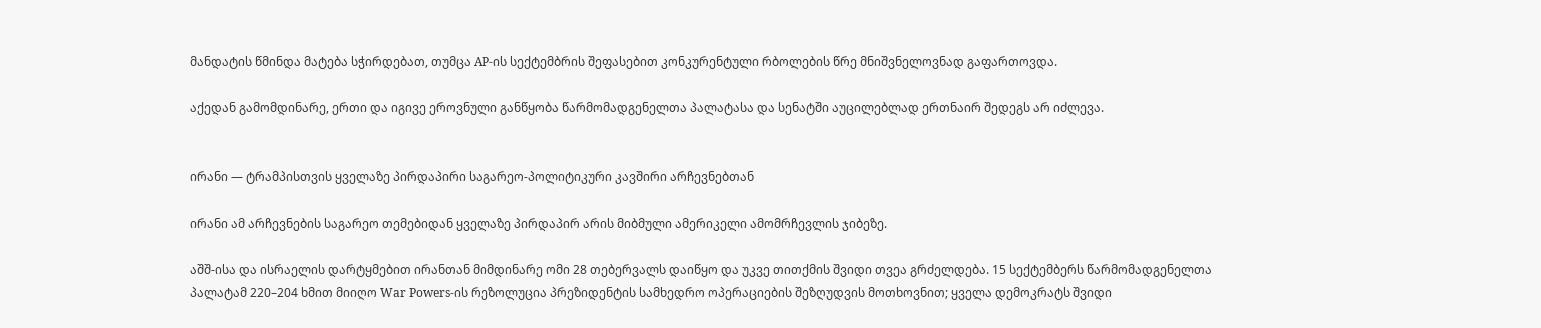მანდატის წმინდა მატება სჭირდებათ, თუმცა AP-ის სექტემბრის შეფასებით კონკურენტული რბოლების წრე მნიშვნელოვნად გაფართოვდა.

აქედან გამომდინარე, ერთი და იგივე ეროვნული განწყობა წარმომადგენელთა პალატასა და სენატში აუცილებლად ერთნაირ შედეგს არ იძლევა.


ირანი — ტრამპისთვის ყველაზე პირდაპირი საგარეო-პოლიტიკური კავშირი არჩევნებთან

ირანი ამ არჩევნების საგარეო თემებიდან ყველაზე პირდაპირ არის მიბმული ამერიკელი ამომრჩევლის ჯიბეზე.

აშშ-ისა და ისრაელის დარტყმებით ირანთან მიმდინარე ომი 28 თებერვალს დაიწყო და უკვე თითქმის შვიდი თვეა გრძელდება. 15 სექტემბერს წარმომადგენელთა პალატამ 220–204 ხმით მიიღო War Powers-ის რეზოლუცია პრეზიდენტის სამხედრო ოპერაციების შეზღუდვის მოთხოვნით; ყველა დემოკრატს შვიდი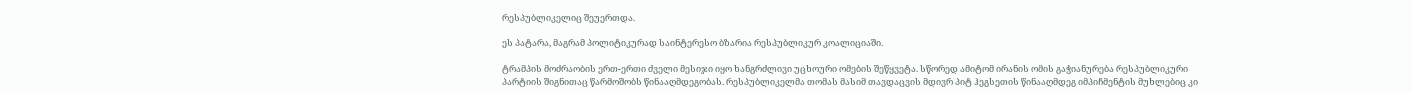რესპუბლიკელიც შეუერთდა.

ეს პატარა, მაგრამ პოლიტიკურად საინტერესო ბზარია რესპუბლიკურ კოალიციაში.

ტრამპის მოძრაობის ერთ-ერთი ძველი მესიჯი იყო ხანგრძლივი უცხოური ომების შეწყვეტა. სწორედ ამიტომ ირანის ომის გაჭიანურება რესპუბლიკური პარტიის შიგნითაც წარმოშობს წინააღმდეგობას. რესპუბლიკელმა თომას მასიმ თავდაცვის მდივრ პიტ ჰეგსეთის წინააღმდეგ იმპიჩმენტის მუხლებიც კი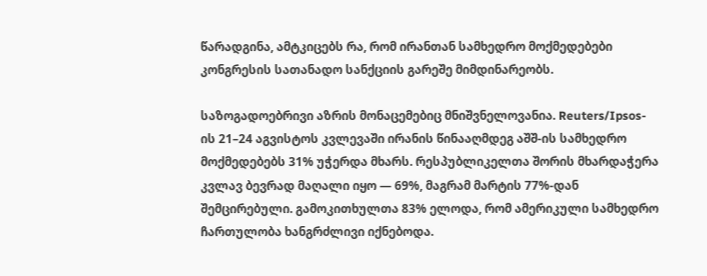წარადგინა, ამტკიცებს რა, რომ ირანთან სამხედრო მოქმედებები კონგრესის სათანადო სანქციის გარეშე მიმდინარეობს.

საზოგადოებრივი აზრის მონაცემებიც მნიშვნელოვანია. Reuters/Ipsos-ის 21–24 აგვისტოს კვლევაში ირანის წინააღმდეგ აშშ-ის სამხედრო მოქმედებებს 31% უჭერდა მხარს. რესპუბლიკელთა შორის მხარდაჭერა კვლავ ბევრად მაღალი იყო — 69%, მაგრამ მარტის 77%-დან შემცირებული. გამოკითხულთა 83% ელოდა, რომ ამერიკული სამხედრო ჩართულობა ხანგრძლივი იქნებოდა.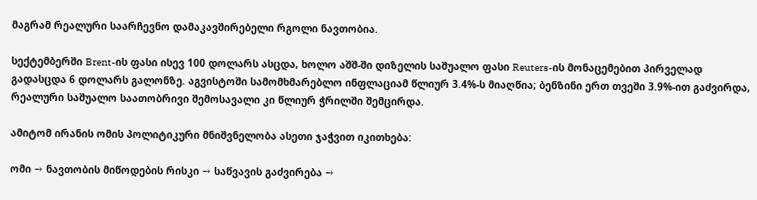მაგრამ რეალური საარჩევნო დამაკავშირებელი რგოლი ნავთობია.

სექტემბერში Brent-ის ფასი ისევ 100 დოლარს ასცდა, ხოლო აშშ-ში დიზელის საშუალო ფასი Reuters-ის მონაცემებით პირველად გადასცდა 6 დოლარს გალონზე. აგვისტოში სამომხმარებლო ინფლაციამ წლიურ 3.4%-ს მიაღწია; ბენზინი ერთ თვეში 3.9%-ით გაძვირდა, რეალური საშუალო საათობრივი შემოსავალი კი წლიურ ჭრილში შემცირდა.

ამიტომ ირანის ომის პოლიტიკური მნიშვნელობა ასეთი ჯაჭვით იკითხება:

ომი → ნავთობის მიწოდების რისკი → საწვავის გაძვირება →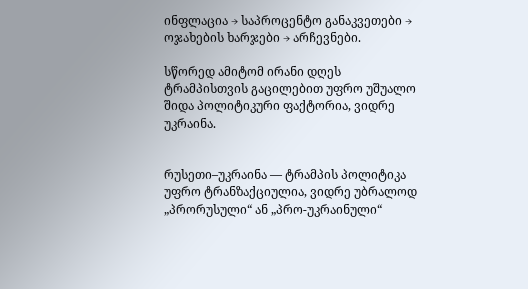ინფლაცია → საპროცენტო განაკვეთები → ოჯახების ხარჯები → არჩევნები.

სწორედ ამიტომ ირანი დღეს ტრამპისთვის გაცილებით უფრო უშუალო შიდა პოლიტიკური ფაქტორია, ვიდრე უკრაინა.


რუსეთი–უკრაინა — ტრამპის პოლიტიკა უფრო ტრანზაქციულია, ვიდრე უბრალოდ „პრორუსული“ ან „პრო-უკრაინული“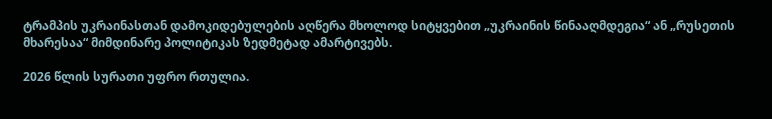ტრამპის უკრაინასთან დამოკიდებულების აღწერა მხოლოდ სიტყვებით „უკრაინის წინააღმდეგია“ ან „რუსეთის მხარესაა“ მიმდინარე პოლიტიკას ზედმეტად ამარტივებს.

2026 წლის სურათი უფრო რთულია.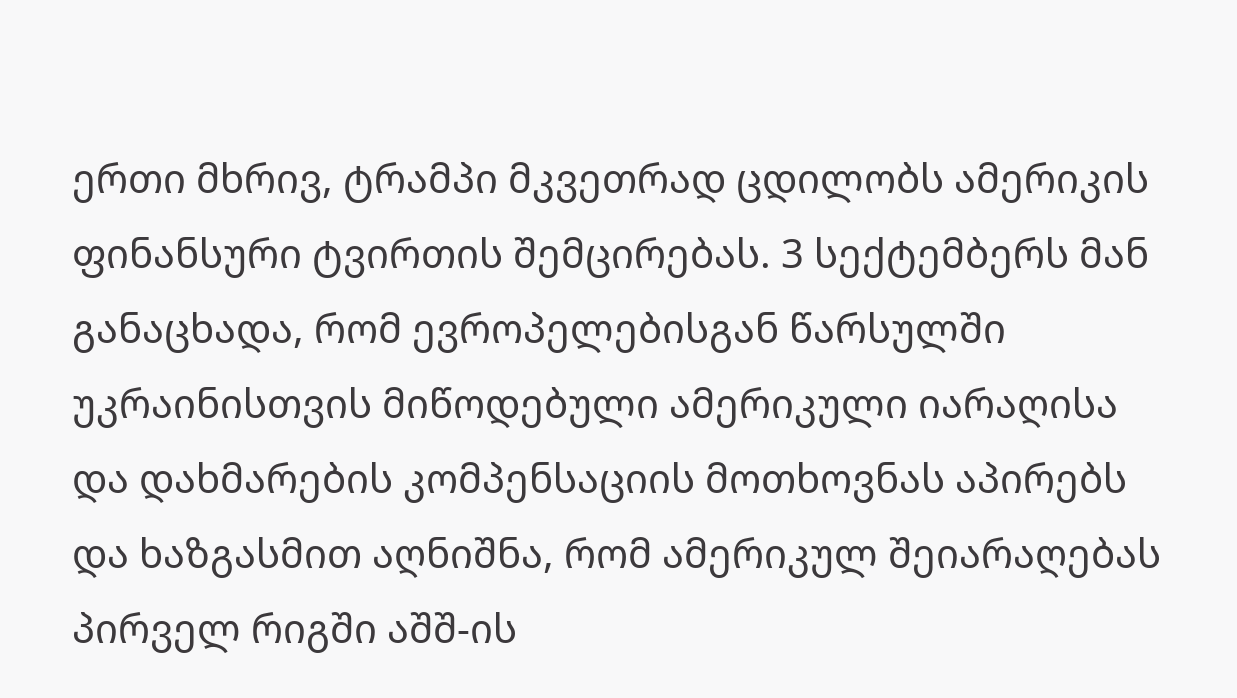ერთი მხრივ, ტრამპი მკვეთრად ცდილობს ამერიკის ფინანსური ტვირთის შემცირებას. 3 სექტემბერს მან განაცხადა, რომ ევროპელებისგან წარსულში უკრაინისთვის მიწოდებული ამერიკული იარაღისა და დახმარების კომპენსაციის მოთხოვნას აპირებს და ხაზგასმით აღნიშნა, რომ ამერიკულ შეიარაღებას პირველ რიგში აშშ-ის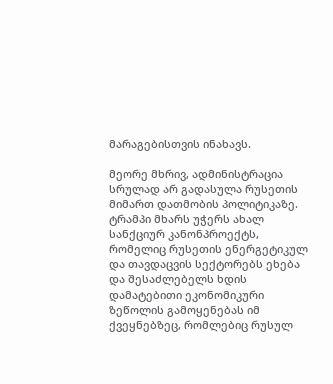მარაგებისთვის ინახავს.

მეორე მხრივ, ადმინისტრაცია სრულად არ გადასულა რუსეთის მიმართ დათმობის პოლიტიკაზე. ტრამპი მხარს უჭერს ახალ სანქციურ კანონპროექტს, რომელიც რუსეთის ენერგეტიკულ და თავდაცვის სექტორებს ეხება და შესაძლებელს ხდის დამატებითი ეკონომიკური ზეწოლის გამოყენებას იმ ქვეყნებზეც, რომლებიც რუსულ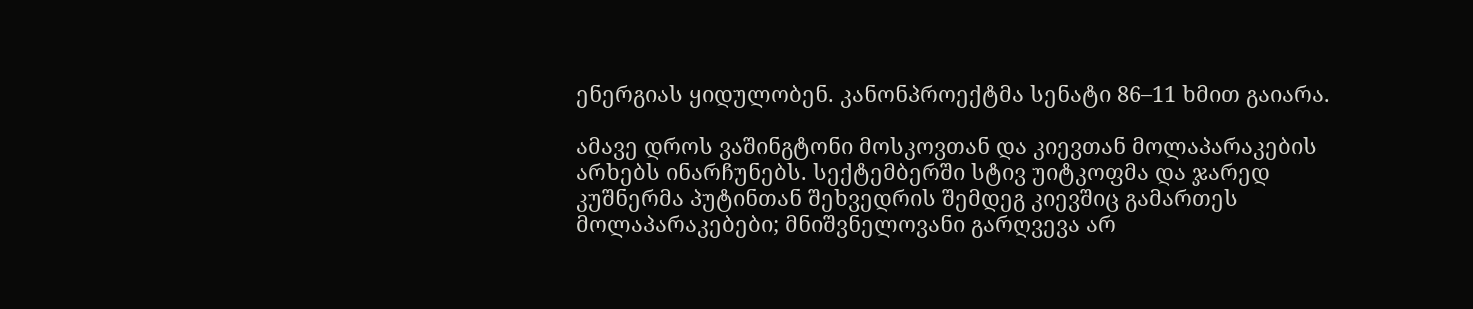ენერგიას ყიდულობენ. კანონპროექტმა სენატი 86–11 ხმით გაიარა.

ამავე დროს ვაშინგტონი მოსკოვთან და კიევთან მოლაპარაკების არხებს ინარჩუნებს. სექტემბერში სტივ უიტკოფმა და ჯარედ კუშნერმა პუტინთან შეხვედრის შემდეგ კიევშიც გამართეს მოლაპარაკებები; მნიშვნელოვანი გარღვევა არ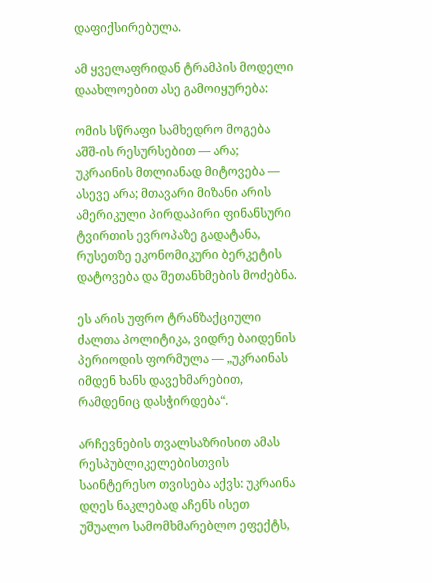დაფიქსირებულა.

ამ ყველაფრიდან ტრამპის მოდელი დაახლოებით ასე გამოიყურება:

ომის სწრაფი სამხედრო მოგება აშშ-ის რესურსებით — არა; უკრაინის მთლიანად მიტოვება — ასევე არა; მთავარი მიზანი არის ამერიკული პირდაპირი ფინანსური ტვირთის ევროპაზე გადატანა, რუსეთზე ეკონომიკური ბერკეტის დატოვება და შეთანხმების მოძებნა.

ეს არის უფრო ტრანზაქციული ძალთა პოლიტიკა, ვიდრე ბაიდენის პერიოდის ფორმულა — „უკრაინას იმდენ ხანს დავეხმარებით, რამდენიც დასჭირდება“.

არჩევნების თვალსაზრისით ამას რესპუბლიკელებისთვის საინტერესო თვისება აქვს: უკრაინა დღეს ნაკლებად აჩენს ისეთ უშუალო სამომხმარებლო ეფექტს,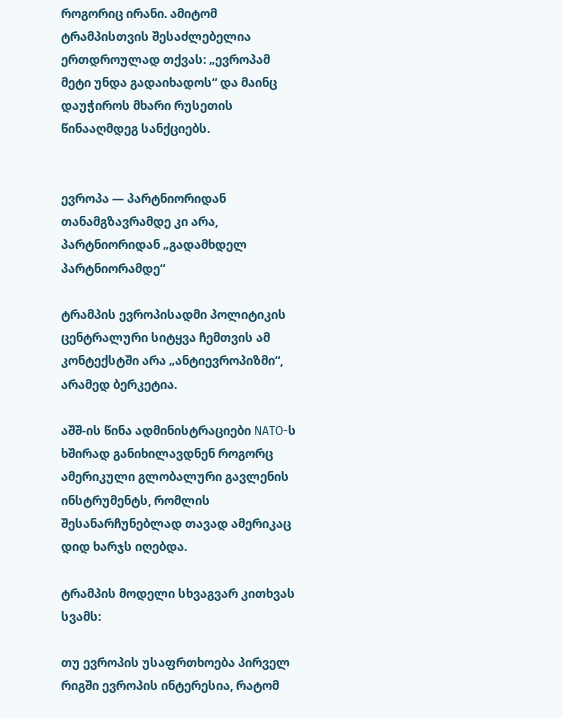როგორიც ირანი. ამიტომ ტრამპისთვის შესაძლებელია ერთდროულად თქვას: „ევროპამ მეტი უნდა გადაიხადოს“ და მაინც დაუჭიროს მხარი რუსეთის წინააღმდეგ სანქციებს.


ევროპა — პარტნიორიდან თანამგზავრამდე კი არა, პარტნიორიდან „გადამხდელ პარტნიორამდე“

ტრამპის ევროპისადმი პოლიტიკის ცენტრალური სიტყვა ჩემთვის ამ კონტექსტში არა „ანტიევროპიზმი“, არამედ ბერკეტია.

აშშ-ის წინა ადმინისტრაციები NATO-ს ხშირად განიხილავდნენ როგორც ამერიკული გლობალური გავლენის ინსტრუმენტს, რომლის შესანარჩუნებლად თავად ამერიკაც დიდ ხარჯს იღებდა.

ტრამპის მოდელი სხვაგვარ კითხვას სვამს:

თუ ევროპის უსაფრთხოება პირველ რიგში ევროპის ინტერესია, რატომ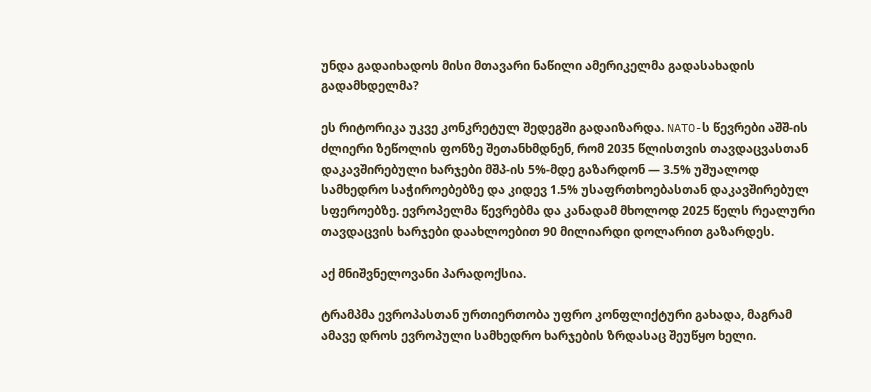უნდა გადაიხადოს მისი მთავარი ნაწილი ამერიკელმა გადასახადის გადამხდელმა?

ეს რიტორიკა უკვე კონკრეტულ შედეგში გადაიზარდა. NATO-ს წევრები აშშ-ის ძლიერი ზეწოლის ფონზე შეთანხმდნენ, რომ 2035 წლისთვის თავდაცვასთან დაკავშირებული ხარჯები მშპ-ის 5%-მდე გაზარდონ — 3.5% უშუალოდ სამხედრო საჭიროებებზე და კიდევ 1.5% უსაფრთხოებასთან დაკავშირებულ სფეროებზე. ევროპელმა წევრებმა და კანადამ მხოლოდ 2025 წელს რეალური თავდაცვის ხარჯები დაახლოებით 90 მილიარდი დოლარით გაზარდეს.

აქ მნიშვნელოვანი პარადოქსია.

ტრამპმა ევროპასთან ურთიერთობა უფრო კონფლიქტური გახადა, მაგრამ ამავე დროს ევროპული სამხედრო ხარჯების ზრდასაც შეუწყო ხელი.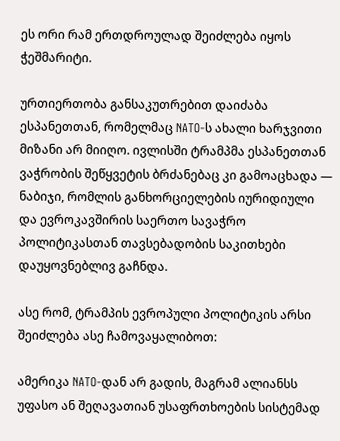ეს ორი რამ ერთდროულად შეიძლება იყოს ჭეშმარიტი.

ურთიერთობა განსაკუთრებით დაიძაბა ესპანეთთან, რომელმაც NATO-ს ახალი ხარჯვითი მიზანი არ მიიღო. ივლისში ტრამპმა ესპანეთთან ვაჭრობის შეწყვეტის ბრძანებაც კი გამოაცხადა — ნაბიჯი, რომლის განხორციელების იურიდიული და ევროკავშირის საერთო სავაჭრო პოლიტიკასთან თავსებადობის საკითხები დაუყოვნებლივ გაჩნდა.

ასე რომ, ტრამპის ევროპული პოლიტიკის არსი შეიძლება ასე ჩამოვაყალიბოთ:

ამერიკა NATO-დან არ გადის, მაგრამ ალიანსს უფასო ან შეღავათიან უსაფრთხოების სისტემად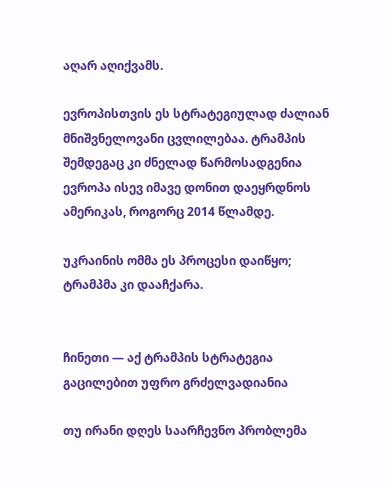აღარ აღიქვამს.

ევროპისთვის ეს სტრატეგიულად ძალიან მნიშვნელოვანი ცვლილებაა. ტრამპის შემდეგაც კი ძნელად წარმოსადგენია ევროპა ისევ იმავე დონით დაეყრდნოს ამერიკას, როგორც 2014 წლამდე.

უკრაინის ომმა ეს პროცესი დაიწყო; ტრამპმა კი დააჩქარა.


ჩინეთი — აქ ტრამპის სტრატეგია გაცილებით უფრო გრძელვადიანია

თუ ირანი დღეს საარჩევნო პრობლემა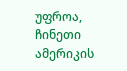უფროა, ჩინეთი ამერიკის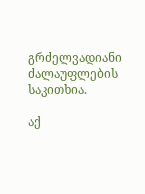გრძელვადიანი ძალაუფლების საკითხია.

აქ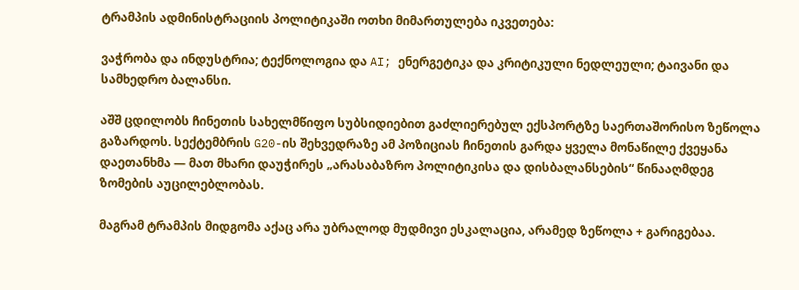ტრამპის ადმინისტრაციის პოლიტიკაში ოთხი მიმართულება იკვეთება:

ვაჭრობა და ინდუსტრია; ტექნოლოგია და AI; ენერგეტიკა და კრიტიკული ნედლეული; ტაივანი და სამხედრო ბალანსი.

აშშ ცდილობს ჩინეთის სახელმწიფო სუბსიდიებით გაძლიერებულ ექსპორტზე საერთაშორისო ზეწოლა გაზარდოს. სექტემბრის G20-ის შეხვედრაზე ამ პოზიციას ჩინეთის გარდა ყველა მონაწილე ქვეყანა დაეთანხმა — მათ მხარი დაუჭირეს „არასაბაზრო პოლიტიკისა და დისბალანსების“ წინააღმდეგ ზომების აუცილებლობას.

მაგრამ ტრამპის მიდგომა აქაც არა უბრალოდ მუდმივი ესკალაცია, არამედ ზეწოლა + გარიგებაა.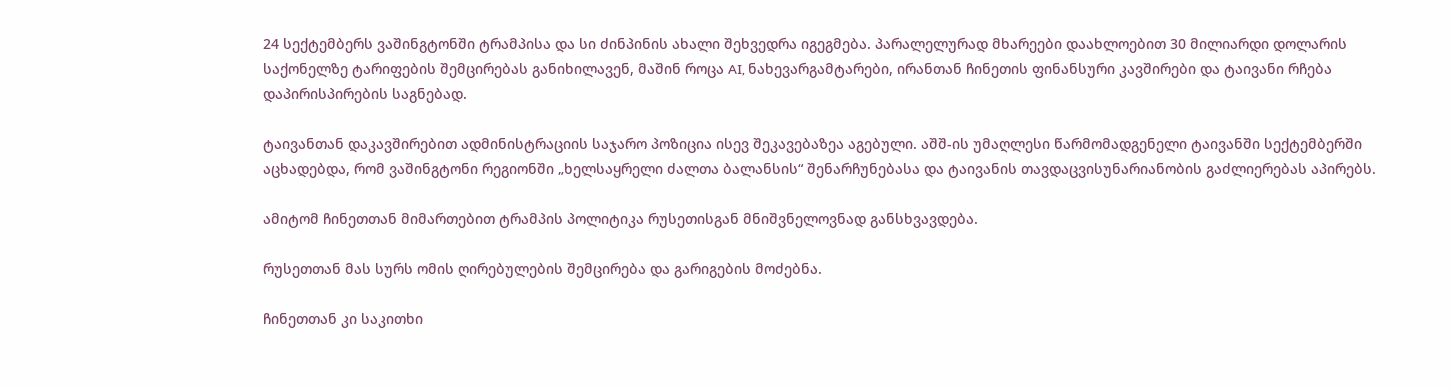24 სექტემბერს ვაშინგტონში ტრამპისა და სი ძინპინის ახალი შეხვედრა იგეგმება. პარალელურად მხარეები დაახლოებით 30 მილიარდი დოლარის საქონელზე ტარიფების შემცირებას განიხილავენ, მაშინ როცა AI, ნახევარგამტარები, ირანთან ჩინეთის ფინანსური კავშირები და ტაივანი რჩება დაპირისპირების საგნებად.

ტაივანთან დაკავშირებით ადმინისტრაციის საჯარო პოზიცია ისევ შეკავებაზეა აგებული. აშშ-ის უმაღლესი წარმომადგენელი ტაივანში სექტემბერში აცხადებდა, რომ ვაშინგტონი რეგიონში „ხელსაყრელი ძალთა ბალანსის“ შენარჩუნებასა და ტაივანის თავდაცვისუნარიანობის გაძლიერებას აპირებს.

ამიტომ ჩინეთთან მიმართებით ტრამპის პოლიტიკა რუსეთისგან მნიშვნელოვნად განსხვავდება.

რუსეთთან მას სურს ომის ღირებულების შემცირება და გარიგების მოძებნა.

ჩინეთთან კი საკითხი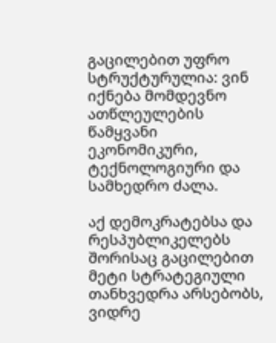გაცილებით უფრო სტრუქტურულია: ვინ იქნება მომდევნო ათწლეულების წამყვანი ეკონომიკური, ტექნოლოგიური და სამხედრო ძალა.

აქ დემოკრატებსა და რესპუბლიკელებს შორისაც გაცილებით მეტი სტრატეგიული თანხვედრა არსებობს, ვიდრე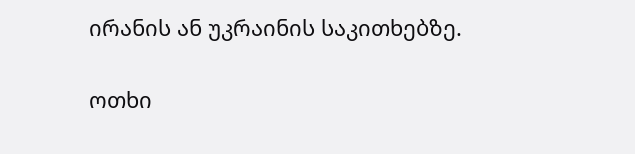ირანის ან უკრაინის საკითხებზე.


ოთხი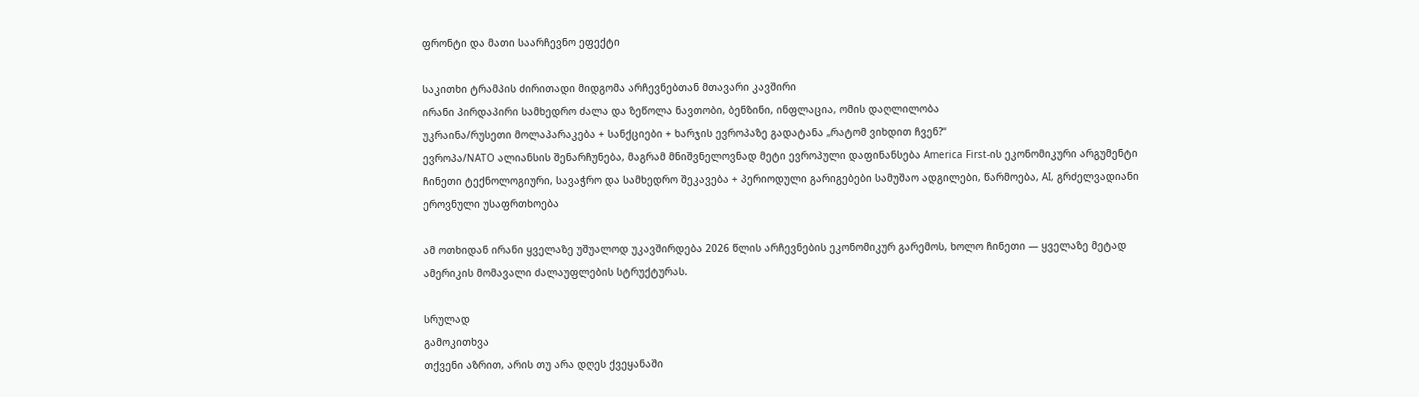ფრონტი და მათი საარჩევნო ეფექტი

საკითხი ტრამპის ძირითადი მიდგომა არჩევნებთან მთავარი კავშირი
ირანი პირდაპირი სამხედრო ძალა და ზეწოლა ნავთობი, ბენზინი, ინფლაცია, ომის დაღლილობა
უკრაინა/რუსეთი მოლაპარაკება + სანქციები + ხარჯის ევროპაზე გადატანა „რატომ ვიხდით ჩვენ?“
ევროპა/NATO ალიანსის შენარჩუნება, მაგრამ მნიშვნელოვნად მეტი ევროპული დაფინანსება America First-ის ეკონომიკური არგუმენტი
ჩინეთი ტექნოლოგიური, სავაჭრო და სამხედრო შეკავება + პერიოდული გარიგებები სამუშაო ადგილები, წარმოება, AI, გრძელვადიანი ეროვნული უსაფრთხოება

ამ ოთხიდან ირანი ყველაზე უშუალოდ უკავშირდება 2026 წლის არჩევნების ეკონომიკურ გარემოს, ხოლო ჩინეთი — ყველაზე მეტად ამერიკის მომავალი ძალაუფლების სტრუქტურას.

სრულად
გამოკითხვა
თქვენი აზრით, არის თუ არა დღეს ქვეყანაში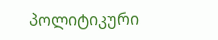პოლიტიკური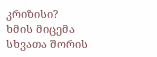კრიზისი?
ხმის მიცემა
სხვათა შორის